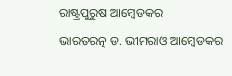ରାଷ୍ଟ୍ରପୁରୁଷ ଆମ୍ବେଡକର

ଭାରତରତ୍ନ ଡ. ଭୀମରାଓ ଆମ୍ବେଡକର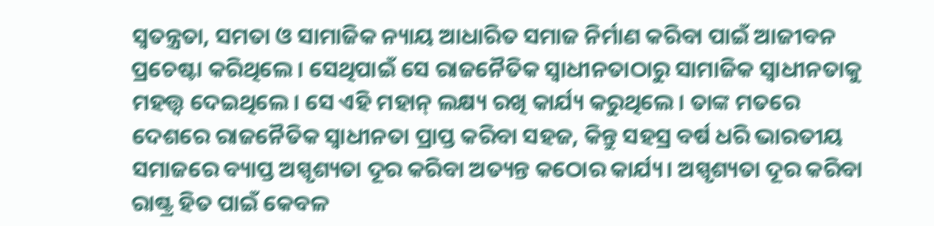ସ୍ବତନ୍ତ୍ରତା, ସମତା ଓ ସାମାଜିକ ନ୍ୟାୟ ଆଧାରିତ ସମାଜ ନିର୍ମାଣ କରିବା ପାଇଁ ଆଜୀବନ ପ୍ରଚେଷ୍ଟା କରିଥିଲେ। ସେଥିପାଇଁ ସେ ରାଜନୈତିକ ସ୍ବାଧୀନତାଠାରୁ ସାମାଜିକ ସ୍ବାଧୀନତାକୁ ମହତ୍ତ୍ୱ ଦେଇଥିଲେ। ସେ ଏହି ମହାନ୍‌ ଲକ୍ଷ୍ୟ ରଖି କାର୍ଯ୍ୟ କରୁଥିଲେ। ତାଙ୍କ ମତରେ ଦେଶରେ ରାଜନୈତିକ ସ୍ବାଧୀନତା ପ୍ରାପ୍ତ କରିବା ସହଜ, କିନ୍ତୁ ସହସ୍ର ବର୍ଷ ଧରି ଭାରତୀୟ ସମାଜରେ ବ୍ୟାପ୍ତ ଅସ୍ପୃଶ୍ୟତା ଦୂର କରିବା ଅତ୍ୟନ୍ତ କଠୋର କାର୍ଯ୍ୟ। ଅସ୍ପୃଶ୍ୟତା ଦୂର କରିବା ରାଷ୍ଟ୍ର ହିତ ପାଇଁ କେବଳ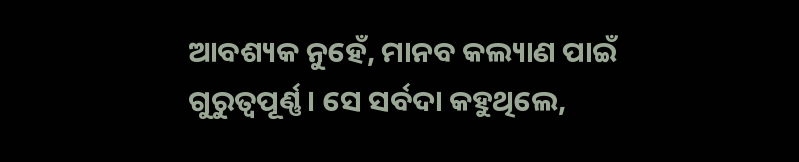ଆବଶ୍ୟକ ନୁହେଁ, ମାନବ କଲ୍ୟାଣ ପାଇଁ ଗୁରୁତ୍ୱପୂର୍ଣ୍ଣ। ସେ ସର୍ବଦା କହୁଥିଲେ,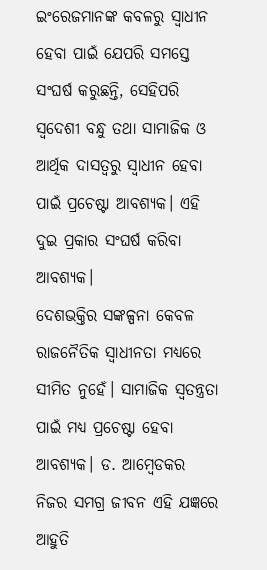ଇଂରେଜମାନଙ୍କ କବଳରୁ ସ୍ବାଧୀନ ହେବା ପାଇଁ ଯେପରି ସମସ୍ତେ ସଂଘର୍ଷ କରୁଛନ୍ତି, ସେହିପରି ସ୍ବଦେଶୀ ବନ୍ଧୁ ତଥା ସାମାଜିକ ଓ ଆର୍ଥିକ ଦାସତ୍ୱରୁ ସ୍ବାଧୀନ ହେବା ପାଇଁ ପ୍ରଚେଷ୍ଟା ଆବଶ୍ୟକ। ଏହି ଦୁଇ ପ୍ରକାର ସଂଘର୍ଷ କରିବା ଆବଶ୍ୟକ।
ଦେଶଭକ୍ତିର ସଙ୍କଳ୍ପନା କେବଳ ରାଜନୈତିକ ସ୍ବାଧୀନତା ମଧ୍ୟରେ ସୀମିତ ନୁହେଁ। ସାମାଜିକ ସ୍ବତନ୍ତ୍ରତା ପାଇଁ ମଧ୍ୟ ପ୍ରଚେଷ୍ଟା ହେବା ଆବଶ୍ୟକ। ଡ. ଆମ୍ବେଡକର ନିଜର ସମଗ୍ର ଜୀବନ ଏହି ଯଜ୍ଞରେ ଆହୁତି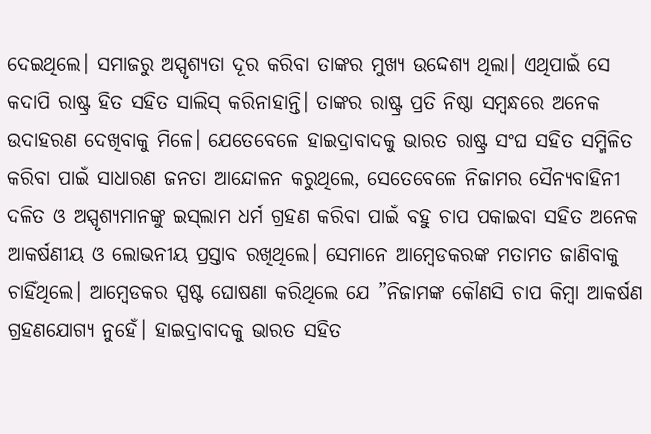ଦେଇଥିଲେ। ସମାଜରୁ ଅସ୍ପୃଶ୍ୟତା ଦୂର କରିବା ତାଙ୍କର ମୁଖ୍ୟ ଉଦ୍ଦେଶ୍ୟ ଥିଲା। ଏଥିପାଇଁ ସେ କଦାପି ରାଷ୍ଟ୍ର ହିତ ସହିତ ସାଲିସ୍‌ କରିନାହାନ୍ତି। ତାଙ୍କର ରାଷ୍ଟ୍ର ପ୍ରତି ନିଷ୍ଠା ସମ୍ବନ୍ଧରେ ଅନେକ ଉଦାହରଣ ଦେଖିବାକୁ ମିଳେ। ଯେତେବେଳେ ହାଇଦ୍ରାବାଦକୁ ଭାରତ ରାଷ୍ଟ୍ର ସଂଘ ସହିତ ସମ୍ମିଳିତ କରିବା ପାଇଁ ସାଧାରଣ ଜନତା ଆନ୍ଦୋଳନ କରୁଥିଲେ, ସେତେବେଳେ ନିଜାମର ସୈନ୍ୟବାହିନୀ ଦଳିତ ଓ ଅସ୍ପୃଶ୍ୟମାନଙ୍କୁ ଇସ୍‌ଲାମ ଧର୍ମ ଗ୍ରହଣ କରିବା ପାଇଁ ବହୁ ଚାପ ପକାଇବା ସହିତ ଅନେକ ଆକର୍ଷଣୀୟ ଓ ଲୋଭନୀୟ ପ୍ରସ୍ତାବ ରଖିଥିଲେ। ସେମାନେ ଆମ୍ବେଡକରଙ୍କ ମତାମତ ଜାଣିବାକୁ ଚାହିଁଥିଲେ। ଆମ୍ବେଡକର ସ୍ପଷ୍ଟ ଘୋଷଣା କରିଥିଲେ ଯେ ”ନିଜାମଙ୍କ କୌଣସି ଚାପ କିମ୍ବା ଆକର୍ଷଣ ଗ୍ରହଣଯୋଗ୍ୟ ନୁହେଁ। ହାଇଦ୍ରାବାଦକୁ ଭାରତ ସହିତ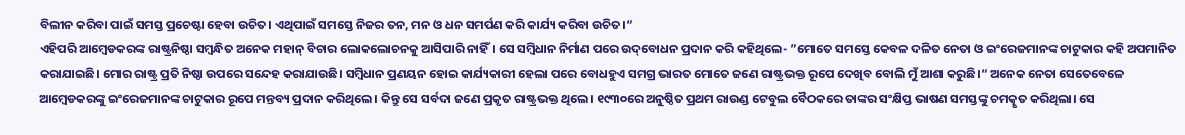ବିଲୀନ କରିବା ପାଇଁ ସମସ୍ତ ପ୍ରଚେଷ୍ଟା ହେବା ଉଚିତ। ଏଥିପାଇଁ ସମସ୍ତେ ନିଜର ତନ, ମନ ଓ ଧନ ସମର୍ପଣ କରି କାର୍ଯ୍ୟ କରିବା ଉଚିତ।“
ଏହିପରି ଆମ୍ବେଡକରଙ୍କ ରାଷ୍ଟ୍ରନିଷ୍ଠା ସମ୍ବନ୍ଧିତ ଅନେକ ମହାନ୍‌ ବିଚାର ଲୋକଲୋଚନକୁ ଆସିପାରି ନାହିଁ। ସେ ସମ୍ବିଧାନ ନିର୍ମାଣ ପରେ ଉଦ୍‌ବୋଧନ ପ୍ରଦାନ କରି କହିଥିଲେ- ”ମୋତେ ସମସ୍ତେ କେବଳ ଦଳିତ ନେତା ଓ ଇଂରେଜମାନଙ୍କ ଚାଟୁକାର କହି ଅପମାନିତ କରାଯାଇଛି। ମୋର ରାଷ୍ଟ୍ର ପ୍ରତି ନିଷ୍ଠା ଉପରେ ସନ୍ଦେହ କରାଯାଉଛି। ସମ୍ବିଧାନ ପ୍ରଣୟନ ହୋଇ କାର୍ଯ୍ୟକାରୀ ହେଲା ପରେ ବୋଧହୁଏ ସମଗ୍ର ଭାରତ ମୋତେ ଜଣେ ରାଷ୍ଟ୍ରଭକ୍ତ ରୂପେ ଦେଖିବ ବୋଲି ମୁଁ ଆଶା କରୁଛି।“ ଅନେକ ନେତା ସେତେବେଳେ ଆମ୍ବେଡକରଙ୍କୁ ଇଂରେଜମାନଙ୍କ ଚାଟୁକାର ରୂପେ ମନ୍ତବ୍ୟ ପ୍ରଦାନ କରିଥିଲେ। କିନ୍ତୁ ସେ ସର୍ବଦା ଜଣେ ପ୍ରକୃତ ରାଷ୍ଟ୍ରଭକ୍ତ ଥିଲେ। ୧୯୩୦ରେ ଅନୁଷ୍ଠିତ ପ୍ରଥମ ରାଉଣ୍ଡ ଟେବୁଲ ବୈଠକରେ ତାଙ୍କର ସଂକ୍ଷିପ୍ତ ଭାଷଣ ସମସ୍ତଙ୍କୁ ଚମତ୍କୃତ କରିଥିଲା। ସେ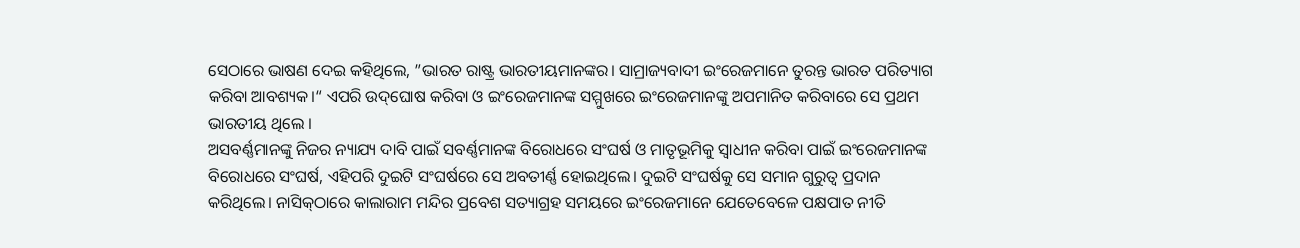ସେଠାରେ ଭାଷଣ ଦେଇ କହିଥିଲେ, ”ଭାରତ ରାଷ୍ଟ୍ର ଭାରତୀୟମାନଙ୍କର। ସାମ୍ରାଜ୍ୟବାଦୀ ଇଂରେଜମାନେ ତୁରନ୍ତ ଭାରତ ପରିତ୍ୟାଗ କରିବା ଆବଶ୍ୟକ।“ ଏପରି ଉଦ୍‌ଘୋଷ କରିବା ଓ ଇଂରେଜମାନଙ୍କ ସମ୍ମୁଖରେ ଇଂରେଜମାନଙ୍କୁ ଅପମାନିତ କରିବାରେ ସେ ପ୍ରଥମ ଭାରତୀୟ ଥିଲେ ।
ଅସବର୍ଣ୍ଣମାନଙ୍କୁ ନିଜର ନ୍ୟାଯ୍ୟ ଦାବି ପାଇଁ ସବର୍ଣ୍ଣମାନଙ୍କ ବିରୋଧରେ ସଂଘର୍ଷ ଓ ମାତୃଭୂମିକୁ ସ୍ବାଧୀନ କରିବା ପାଇଁ ଇଂରେଜମାନଙ୍କ ବିରୋଧରେ ସଂଘର୍ଷ, ଏହିପରି ଦୁଇଟି ସଂଘର୍ଷରେ ସେ ଅବତୀର୍ଣ୍ଣ ହୋଇଥିଲେ। ଦୁଇଟି ସଂଘର୍ଷକୁ ସେ ସମାନ ଗୁରୁତ୍ୱ ପ୍ରଦାନ କରିଥିଲେ। ନାସିକ୍‌ଠାରେ କାଲାରାମ ମନ୍ଦିର ପ୍ରବେଶ ସତ୍ୟାଗ୍ରହ ସମୟରେ ଇଂରେଜମାନେ ଯେତେବେଳେ ପକ୍ଷପାତ ନୀତି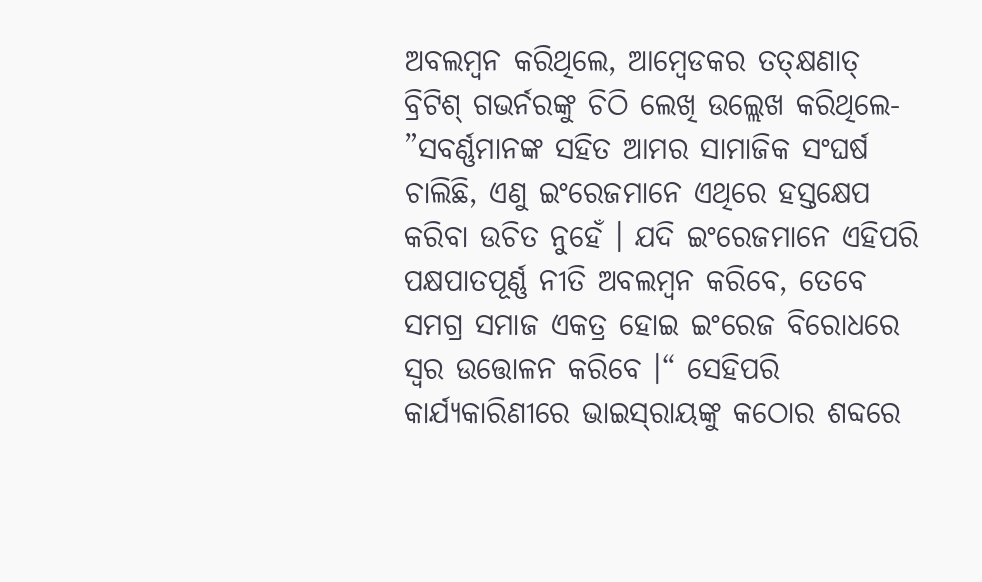ଅବଲମ୍ବନ କରିଥିଲେ, ଆମ୍ବେଡକର ତତ୍‌କ୍ଷଣାତ୍‌ ବ୍ରିଟିଶ୍‌ ଗଭର୍ନରଙ୍କୁ ଚିଠି ଲେଖି ଉଲ୍ଲେଖ କରିଥିଲେ- ”ସବର୍ଣ୍ଣମାନଙ୍କ ସହିତ ଆମର ସାମାଜିକ ସଂଘର୍ଷ ଚାଲିଛି, ଏଣୁ ଇଂରେଜମାନେ ଏଥିରେ ହସ୍ତକ୍ଷେପ କରିବା ଉଚିତ ନୁହେଁ । ଯଦି ଇଂରେଜମାନେ ଏହିପରି ପକ୍ଷପାତପୂର୍ଣ୍ଣ ନୀତି ଅବଲମ୍ବନ କରିବେ, ତେବେ ସମଗ୍ର ସମାଜ ଏକତ୍ର ହୋଇ ଇଂରେଜ ବିରୋଧରେ ସ୍ବର ଉତ୍ତୋଳନ କରିବେ ।“ ସେହିପରି କାର୍ଯ୍ୟକାରିଣୀରେ ଭାଇସ୍‌ରାୟଙ୍କୁ କଠୋର ଶବ୍ଦରେ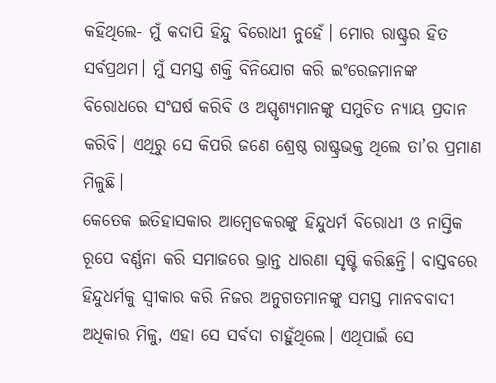କହିଥିଲେ- ମୁଁ କଦାପି ହିନ୍ଦୁ ବିରୋଧୀ ନୁହେଁ। ମୋର ରାଷ୍ଟ୍ରର ହିତ ସର୍ବପ୍ରଥମ। ମୁଁ ସମସ୍ତ ଶକ୍ତି ବିନିଯୋଗ କରି ଇଂରେଜମାନଙ୍କ ବିରୋଧରେ ସଂଘର୍ଷ କରିବି ଓ ଅସ୍ପୃଶ୍ୟମାନଙ୍କୁ ସମୁଚିତ ନ୍ୟାୟ ପ୍ରଦାନ କରିବି। ଏଥିରୁ ସେ କିପରି ଜଣେ ଶ୍ରେଷ୍ଠ ରାଷ୍ଟ୍ରଭକ୍ତ ଥିଲେ ତା’ର ପ୍ରମାଣ ମିଳୁଛି।
କେତେକ ଇତିହାସକାର ଆମ୍ବେଡକରଙ୍କୁ ହିନ୍ଦୁଧର୍ମ ବିରୋଧୀ ଓ ନାସ୍ତିକ ରୂପେ ବର୍ଣ୍ଣନା କରି ସମାଜରେ ଭ୍ରାନ୍ତ ଧାରଣା ସୃଷ୍ଟି କରିଛନ୍ତି। ବାସ୍ତବରେ ହିନ୍ଦୁଧର୍ମକୁ ସ୍ବୀକାର କରି ନିଜର ଅନୁଗତମାନଙ୍କୁ ସମସ୍ତ ମାନବବାଦୀ ଅଧିକାର ମିଳୁ, ଏହା ସେ ସର୍ବଦା ଚାହୁଁଥିଲେ। ଏଥିପାଇଁ ସେ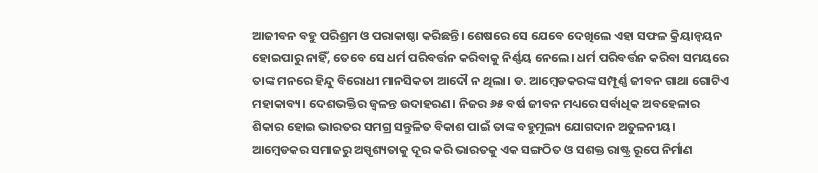ଆଜୀବନ ବହୁ ପରିଶ୍ରମ ଓ ପରାକାଷ୍ଠା କରିଛନ୍ତି। ଶେଷରେ ସେ ଯେବେ ଦେଖିଲେ ଏହା ସଫଳ କ୍ରିୟାନ୍ବୟନ ହୋଇପାରୁ ନାହିଁ, ତେବେ ସେ ଧର୍ମ ପରିବର୍ତ୍ତନ କରିବାକୁ ନିର୍ଣ୍ଣୟ ନେଲେ। ଧର୍ମ ପରିବର୍ତ୍ତନ କରିବା ସମୟରେ ତାଙ୍କ ମନରେ ହିନ୍ଦୁ ବିରୋଧୀ ମାନସିକତା ଆଦୌ ନ ଥିଲା। ଡ. ଆମ୍ବେଡକରଙ୍କ ସମ୍ପୂର୍ଣ୍ଣ ଜୀବନ ଗାଥା ଗୋଟିଏ ମହାକାବ୍ୟ। ଦେଶଭକ୍ତିର ଜ୍ୱଳନ୍ତ ଉଦାହରଣ। ନିଜର ୬୫ ବର୍ଷ ଜୀବନ ମଧ୍ୟରେ ସର୍ବାଧିକ ଅବହେଳାର ଶିକାର ହୋଇ ଭାରତର ସମଗ୍ର ସନ୍ତୁଳିତ ବିକାଶ ପାଇଁ ତାଙ୍କ ବହୁମୂଲ୍ୟ ଯୋଗଦାନ ଅତୁଳନୀୟ। ଆମ୍ବେଡକର ସମାଜରୁ ଅସ୍ପୃଶ୍ୟତାକୁ ଦୂର କରି ଭାରତକୁ ଏକ ସଙ୍ଗଠିତ ଓ ସଶକ୍ତ ରାଷ୍ଟ୍ର ରୂପେ ନିର୍ମାଣ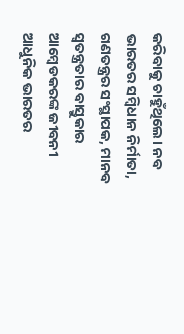କରିବାକୁ ଚାହୁଁଥିଲେ। ନବ ଭାରତର ସମ୍ବିଧାନ ନିର୍ମାତା, ଗଣତନ୍ତ୍ରର ସଂସ୍ଥାପକ, ମାନବ ସ୍ବତନ୍ତ୍ରତାର ବାସ୍ତୁକାର ଆମ୍ବେଡକରଙ୍କ ଜୀବନୀ ଆଧୁନିକ ଭାରତର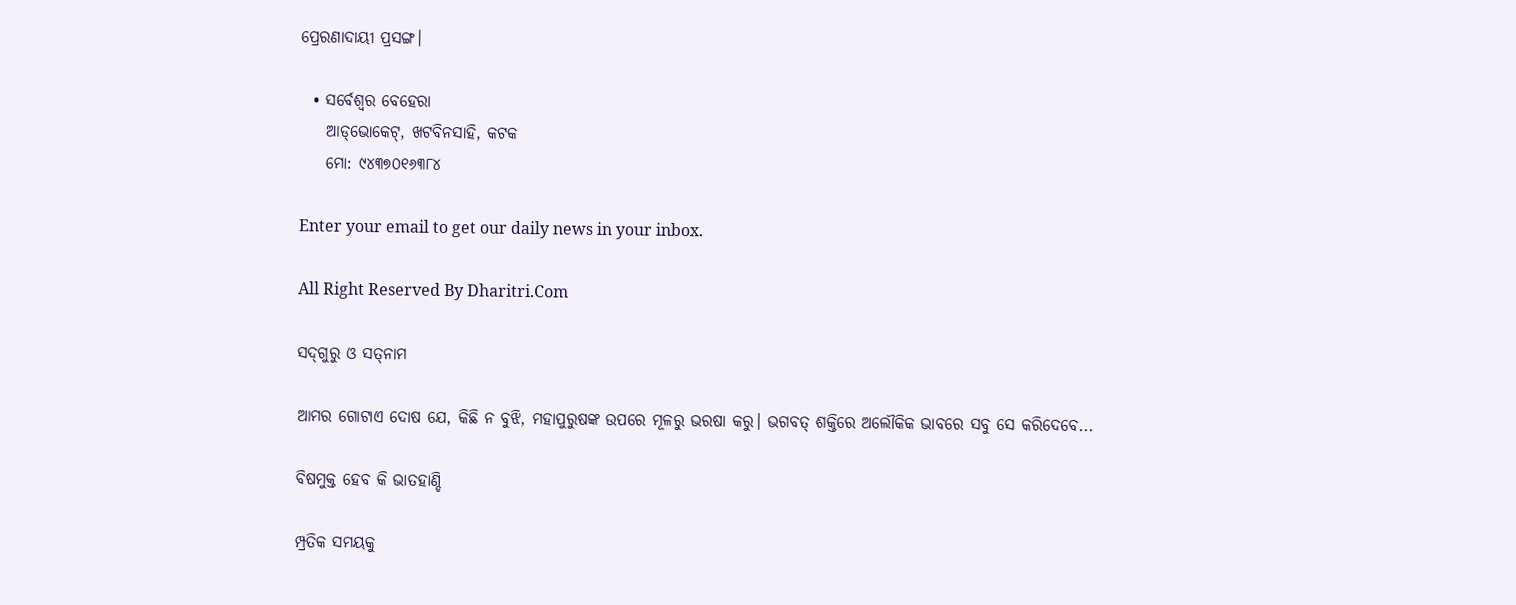ପ୍ରେରଣାଦାୟୀ ପ୍ରସଙ୍ଗ।

  • ସର୍ବେଶ୍ୱର ବେହେରା
    ଆଡ୍‌ଭୋକେଟ୍‌, ଖଟବିନସାହି, କଟକ
    ମୋ: ୯୪୩୭୦୧୬୩୮୪

Enter your email to get our daily news in your inbox.

All Right Reserved By Dharitri.Com

ସଦ୍‌ଗୁରୁ ଓ ସତ୍‌ନାମ

ଆମର ଗୋଟାଏ ଦୋଷ ଯେ, କିଛି ନ ବୁଝି, ମହାପୁରୁଷଙ୍କ ଉପରେ ମୂଳରୁ ଭରଷା କରୁ। ଭଗବତ୍‌ ଶକ୍ତିରେ ଅଲୌକିକ ଭାବରେ ସବୁ ସେ କରିଦେବେ...

ବିଷମୁକ୍ତ ହେବ କି ଭାତହାଣ୍ଡି

ମ୍ପ୍ରତିକ ସମୟକୁ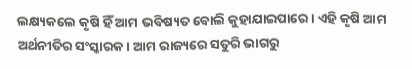ଲକ୍ଷ୍ୟକଲେ କୃଷି ହିଁ ଆମ ଭବିଷ୍ୟତ ବୋଲି କୁହାଯାଇପାରେ। ଏହି କୃଷି ଆମ ଅର୍ଥନୀତିର ସଂସ୍କାରକ। ଆମ ରାଜ୍ୟରେ ସତୁରି ଭାଗରୁ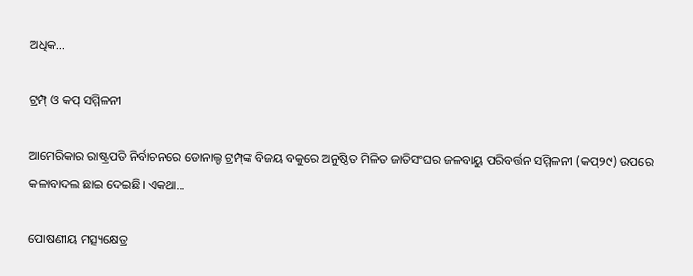ଅଧିକ...

ଟ୍ରମ୍ପ୍‌ ଓ କପ୍‌ ସମ୍ମିଳନୀ

ଆମେରିକାର ରାଷ୍ଟ୍ରପତି ନିର୍ବାଚନରେ ଡୋନାଲ୍ଡ ଟ୍ରମ୍ପ୍‌ଙ୍କ ବିଜୟ ବକୁରେ ଅନୁଷ୍ଠିତ ମିଳିତ ଜାତିସଂଘର ଜଳବାୟୁ ପରିବର୍ତ୍ତନ ସମ୍ମିଳନୀ (କପ୍‌୨୯) ଉପରେ କଳାବାଦଲ ଛାଇ ଦେଇଛି। ଏକଥା...

ପୋଷଣୀୟ ମତ୍ସ୍ୟକ୍ଷେତ୍ର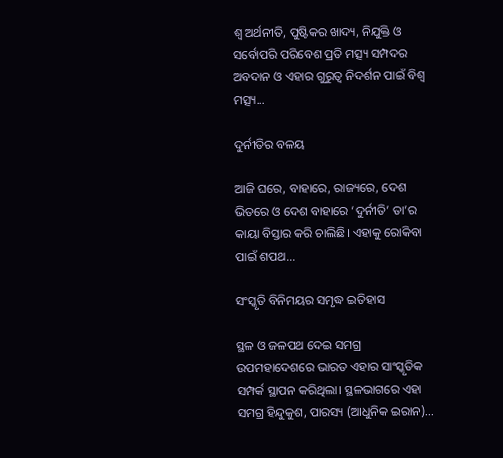ଶ୍ୱ ଅର୍ଥନୀତି, ପୁଷ୍ଟିକର ଖାଦ୍ୟ, ନିଯୁକ୍ତି ଓ ସର୍ବୋପରି ପରିବେଶ ପ୍ରତି ମତ୍ସ୍ୟ ସମ୍ପଦର ଅବଦାନ ଓ ଏହାର ଗୁରୁତ୍ୱ ନିଦର୍ଶନ ପାଇଁ ବିଶ୍ୱ ମତ୍ସ୍ୟ...

ଦୁର୍ନୀତିର ବଳୟ

ଆଜି ଘରେ, ବାହାରେ, ରାଜ୍ୟରେ, ଦେଶ ଭିତରେ ଓ ଦେଶ ବାହାରେ ‘ଦୁର୍ନୀତି’ ତା’ର କାୟା ବିସ୍ତାର କରି ଚାଲିଛି। ଏହାକୁ ରୋକିବା ପାଇଁ ଶପଥ...

ସଂସ୍କୃତି ବିନିମୟର ସମୃଦ୍ଧ ଇତିହାସ

ସ୍ଥଳ ଓ ଜଳପଥ ଦେଇ ସମଗ୍ର ଉପମହାଦେଶରେ ଭାରତ ଏହାର ସାଂସ୍କୃତିକ ସମ୍ପର୍କ ସ୍ଥାପନ କରିଥିଲା। ସ୍ଥଳଭାଗରେ ଏହା ସମଗ୍ର ହିନ୍ଦୁକୁଶ, ପାରସ୍ୟ (ଆଧୁନିକ ଇରାନ)...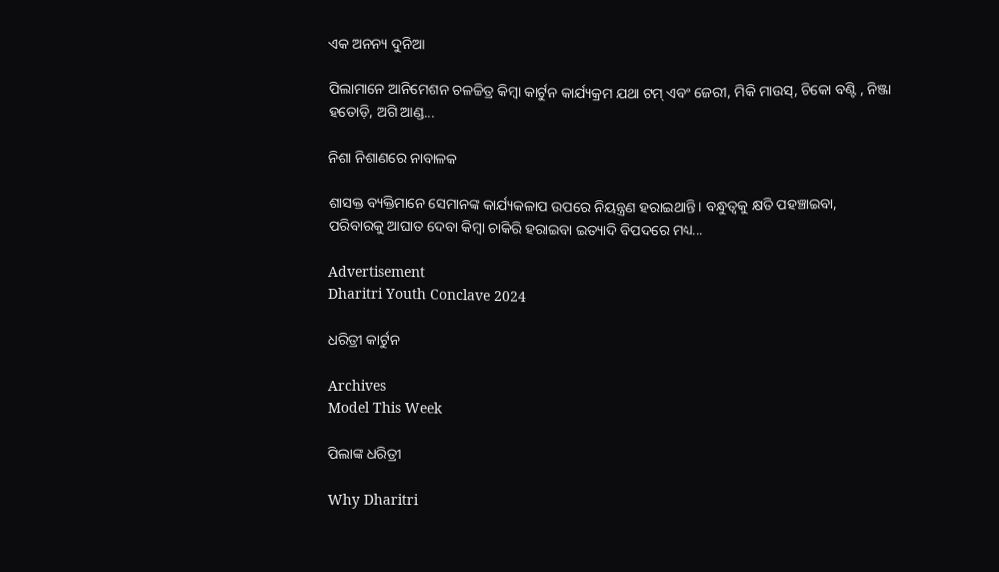ଏକ ଅନନ୍ୟ ଦୁନିଆ

ପିଲାମାନେ ଆନିମେଶନ ଚଳଚ୍ଚିତ୍ର କିମ୍ବା କାର୍ଟୁନ କାର୍ଯ୍ୟକ୍ରମ ଯଥା ଟମ୍‌ ଏବଂ ଜେରୀ, ମିକି ମାଉସ୍‌, ଚିକୋ ବଣ୍ଟି , ନିଞ୍ଜା ହତୋଡ଼ି, ଅଗି ଆଣ୍ଡ...

ନିଶା ନିଶାଣରେ ନାବାଳକ

ଶାସକ୍ତ ବ୍ୟକ୍ତିମାନେ ସେମାନଙ୍କ କାର୍ଯ୍ୟକଳାପ ଉପରେ ନିୟନ୍ତ୍ରଣ ହରାଇଥାନ୍ତି। ବନ୍ଧୁତ୍ୱକୁ କ୍ଷତି ପହଞ୍ଚାଇବା, ପରିବାରକୁ ଆଘାତ ଦେବା କିମ୍ବା ଚାକିରି ହରାଇବା ଇତ୍ୟାଦି ବିପଦରେ ମଧ୍ୟ...

Advertisement
Dharitri Youth Conclave 2024

ଧରିତ୍ରୀ କାର୍ଟୁନ

Archives
Model This Week

ପିଲାଙ୍କ ଧରିତ୍ରୀ

Why Dharitri